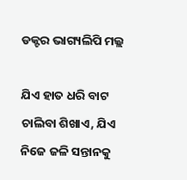ଡକ୍ଟର ଭାଗ୍ୟଲିପି ମଲ୍ଲ

ଯିଏ ହାତ ଧରି ବାଟ ଚାଲିବା ଶିଖାଏ, ଯିଏ ନିଜେ ଜଳି ସନ୍ତାନକୁ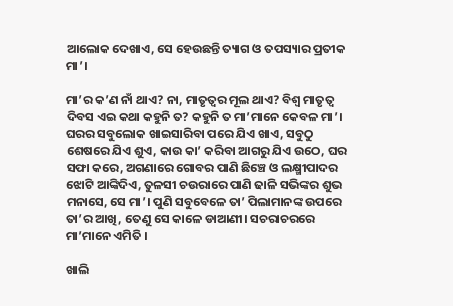ଆଲୋକ ଦେଖାଏ, ସେ ହେଉଛନ୍ତି ତ୍ୟାଗ ଓ ତପସ୍ୟାର ପ୍ରତୀକ ମା’।

ମା’ର କ’ଣ ନାଁ ଥାଏ? ନା, ମାତୃତ୍ୱର ମୂଲ ଥାଏ? ବିଶ୍ୱ ମାତୃତ୍ୱ ଦିବସ ଏଇ କଥା କହୁନି ତ? କହୁନି ତ ମା’ମାନେ କେବଳ ମା’। ଘରର ସବୁଲୋକ ଖାଇସାରିବା ପରେ ଯିଏ ଖାଏ, ସବୁଠୁ ଶେଷରେ ଯିଏ ଶୁଏ, କାଉ କା’ କରିବା ଆଗରୁ ଯିଏ ଉଠେ, ଘର ସଫା କରେ, ଅଗଣାରେ ଗୋବର ପାଣି ଛିଞ୍ଚେ ଓ ଲକ୍ଷ୍ମୀପାଦର ଝୋଟି ଆଙ୍କିଦିଏ, ତୁଳସୀ ଚଉରାରେ ପାଣି ଢାଳି ସଭିଙ୍କର ଶୁଭ ମନାସେ, ସେ ମା’। ପୁଣି ସବୁବେଳେ ତା’ ପିଲାମାନଙ୍କ ଉପରେ ତା’ର ଆଖି, ତେଣୁ ସେ କାଳେ ଡାଆଣୀ। ସଚରାଚରରେ ମା’ମାନେ ଏମିତି ।

ଖାଲି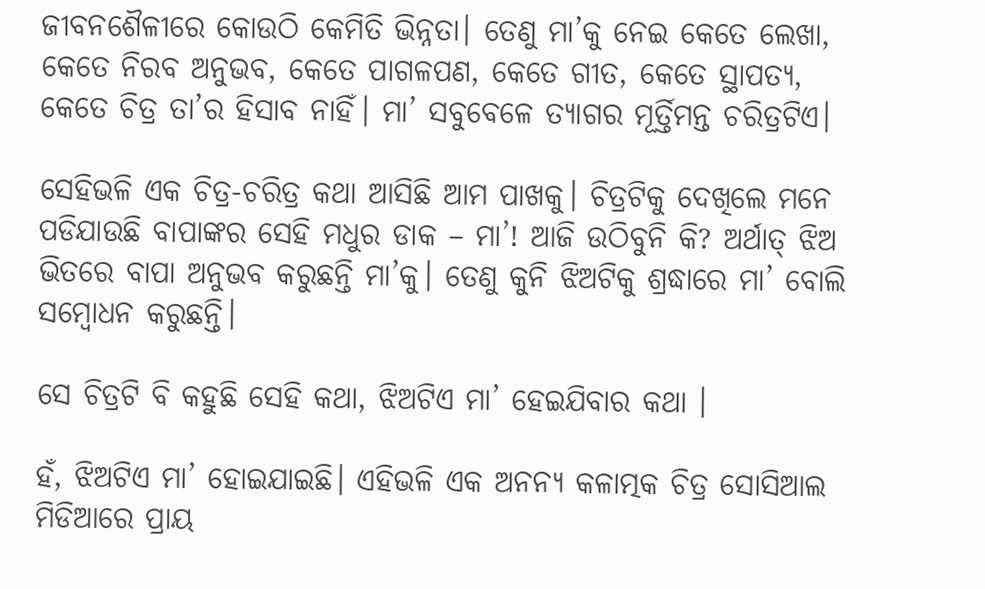ଜୀବନଶୈଳୀରେ କୋଉଠି କେମିତି ଭିନ୍ନତା। ତେଣୁ ମା’କୁ ନେଇ କେତେ ଲେଖା, କେତେ ନିରବ ଅନୁଭବ, କେତେ ପାଗଳପଣ, କେତେ ଗୀତ, କେତେ ସ୍ଥାପତ୍ୟ, କେତେ ଚିତ୍ର ତା’ର ହିସାବ ନାହିଁ। ମା’ ସବୁବେଳେ ତ୍ୟାଗର ମୂର୍ତ୍ତିମନ୍ତ ଚରିତ୍ରଟିଏ।

ସେହିଭଳି ଏକ ଚିତ୍ର-ଚରିତ୍ର କଥା ଆସିଛି ଆମ ପାଖକୁ। ଚିତ୍ରଟିକୁ ଦେଖିଲେ ମନେ ପଡିଯାଉଛି ବାପାଙ୍କର ସେହି ମଧୁର ଡାକ – ମା’! ଆଜି ଉଠିବୁନି କି? ଅର୍ଥାତ୍ ଝିଅ ଭିତରେ ବାପା ଅନୁଭବ କରୁଛନ୍ତି ମା’କୁ। ତେଣୁ କୁନି ଝିଅଟିକୁ ଶ୍ରଦ୍ଧାରେ ମା’ ବୋଲି ସମ୍ବୋଧନ କରୁଛନ୍ତି।

ସେ ଚିତ୍ରଟି ବି କହୁଛି ସେହି କଥା, ଝିଅଟିଏ ମା’ ହେଇଯିବାର କଥା ।

ହଁ, ଝିଅଟିଏ ମା’ ହୋଇଯାଇଛି। ଏହିଭଳି ଏକ ଅନନ୍ୟ କଳାତ୍ମକ ଚିତ୍ର ସୋସିଆଲ ମିଡିଆରେ ପ୍ରାୟ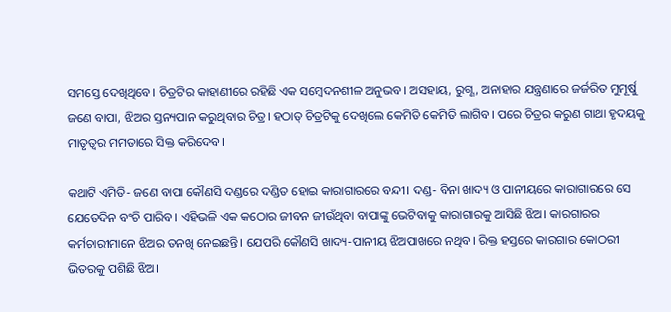ସମସ୍ତେ ଦେଖିଥିବେ। ଚିତ୍ରଟିର କାହାଣୀରେ ରହିଛି ଏକ ସମ୍ବେଦନଶୀଳ ଅନୁଭବ। ଅସହାୟ, ରୁଗ୍ଣ, ଅନାହାର ଯନ୍ତ୍ରଣାରେ ଜର୍ଜରିତ ମୁମୂର୍ଷୁ ଜଣେ ବାପା, ଝିଅର ସ୍ତନ୍ୟପାନ କରୁଥିବାର ଚିତ୍ର। ହଠାତ୍ ଚିତ୍ରଟିକୁ ଦେଖିଲେ କେମିତି କେମିତି ଲାଗିବ। ପରେ ଚିତ୍ରର କରୁଣ ଗାଥା ହୃଦୟକୁ ମାତୃତ୍ୱର ମମତାରେ ସିକ୍ତ କରିଦେବ।

କଥାଟି ଏମିତି- ଜଣେ ବାପା କୌଣସି ଦଣ୍ଡରେ ଦଣ୍ଡିତ ହୋଇ କାରାଗାରରେ ବନ୍ଦୀ। ଦଣ୍ଡ- ବିନା ଖାଦ୍ୟ ଓ ପାନୀୟରେ କାରାଗାରରେ ସେ ଯେତେଦିନ ବଂଚି ପାରିବ। ଏହିଭଳି ଏକ କଠୋର ଜୀବନ ଜୀଉଁଥିବା ବାପାଙ୍କୁ ଭେଟିବାକୁ କାରାଗାରକୁ ଆସିଛି ଝିଅ। କାରଗାରର କର୍ମଚାରୀମାନେ ଝିଅର ତନଖି ନେଇଛନ୍ତି। ଯେପରି କୌଣସି ଖାଦ୍ୟ-ପାନୀୟ ଝିଅପାଖରେ ନଥିବ। ରିକ୍ତ ହସ୍ତରେ କାରଗାର କୋଠରୀ ଭିତରକୁ ପଶିଛି ଝିଅ।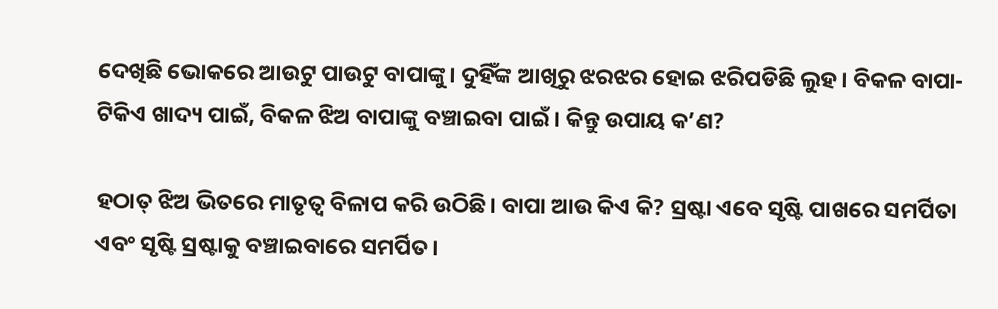ଦେଖିଛି ଭୋକରେ ଆଉଟୁ ପାଉଟୁ ବାପାଙ୍କୁ। ଦୁହିଁଙ୍କ ଆଖିରୁ ଝରଝର ହୋଇ ଝରିପଡିଛି ଲୁହ। ବିକଳ ବାପା- ଟିକିଏ ଖାଦ୍ୟ ପାଇଁ, ବିକଳ ଝିଅ ବାପାଙ୍କୁ ବଞ୍ଚାଇବା ପାଇଁ। କିନ୍ତୁ ଉପାୟ କ’ଣ?

ହଠାତ୍ ଝିଅ ଭିତରେ ମାତୃତ୍ୱ ବିଳାପ କରି ଉଠିଛି। ବାପା ଆଉ କିଏ କି? ସ୍ରଷ୍ଟା ଏବେ ସୃଷ୍ଟି ପାଖରେ ସମର୍ପିତା ଏବଂ ସୃଷ୍ଟି ସ୍ରଷ୍ଟାକୁ ବଞ୍ଚାଇବାରେ ସମର୍ପିତ।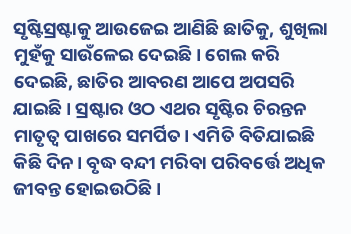ସୃଷ୍ଟିସ୍ରଷ୍ଟାକୁ ଆଉଜେଇ ଆଣିଛି ଛାତିକୁ, ଶୁଖିଲା ମୁହଁକୁ ସାଉଁଳେଇ ଦେଇଛି। ଗେଲ କରି ଦେଇଛି, ଛାତିର ଆବରଣ ଆପେ ଅପସରି ଯାଇଛି। ସ୍ରଷ୍ଟାର ଓଠ ଏଥର ସୃଷ୍ଟିର ଚିରନ୍ତନ ମାତୃତ୍ୱ ପାଖରେ ସମର୍ପିତ। ଏମିତି ବିତିଯାଇଛି କିଛି ଦିନ। ବୃଦ୍ଧ ବନ୍ଦୀ ମରିବା ପରିବର୍ତ୍ତେ ଅଧିକ ଜୀବନ୍ତ ହୋଇଉଠିଛି।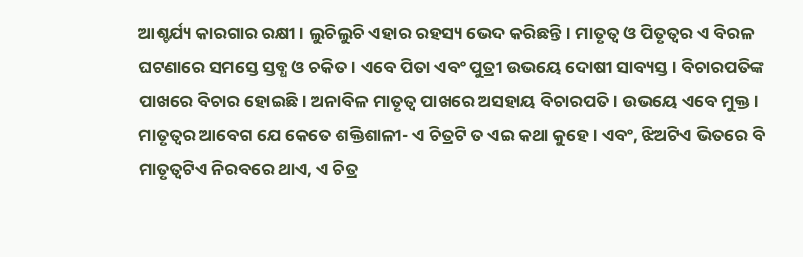ଆଶ୍ଚର୍ଯ୍ୟ କାରଗାର ରକ୍ଷୀ। ଲୁଚିଲୁଚି ଏହାର ରହସ୍ୟ ଭେଦ କରିଛନ୍ତି। ମାତୃତ୍ୱ ଓ ପିତୃତ୍ୱର ଏ ବିରଳ ଘଟଣାରେ ସମସ୍ତେ ସ୍ତବ୍ଧ ଓ ଚକିତ। ଏବେ ପିତା ଏବଂ ପୁତ୍ରୀ ଉଭୟେ ଦୋଷୀ ସାବ୍ୟସ୍ତ। ବିଚାରପତିଙ୍କ ପାଖରେ ବିଚାର ହୋଇଛି। ଅନାବିଳ ମାତୃତ୍ୱ ପାଖରେ ଅସହାୟ ବିଚାରପତି। ଉଭୟେ ଏବେ ମୁକ୍ତ। ମାତୃତ୍ୱର ଆବେଗ ଯେ କେତେ ଶକ୍ତିଶାଳୀ- ଏ ଚିତ୍ରଟି ତ ଏଇ କଥା କୁହେ। ଏବଂ, ଝିଅଟିଏ ଭିତରେ ବି ମାତୃତ୍ୱଟିଏ ନିରବରେ ଥାଏ, ଏ ଚିତ୍ର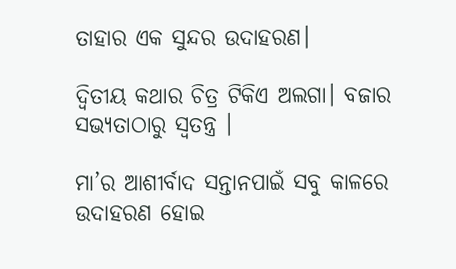ତାହାର ଏକ ସୁନ୍ଦର ଉଦାହରଣ।

ଦ୍ୱିତୀୟ କଥାର ଚିତ୍ର ଟିକିଏ ଅଲଗା। ବଜାର ସଭ୍ୟତାଠାରୁ ସ୍ୱତନ୍ତ୍ର ।

ମା’ର ଆଶୀର୍ବାଦ ସନ୍ତାନପାଇଁ ସବୁ କାଳରେ ଉଦାହରଣ ହୋଇ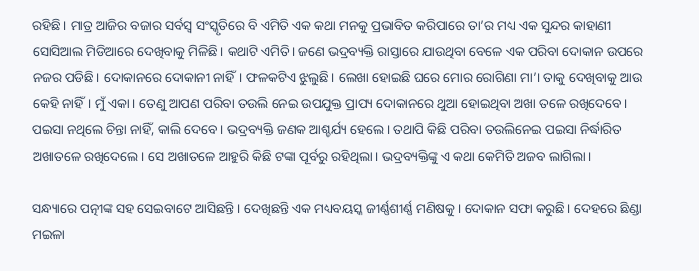ରହିଛି। ମାତ୍ର ଆଜିର ବଜାର ସର୍ବସ୍ୱ ସଂସ୍କୃତିରେ ବି ଏମିତି ଏକ କଥା ମନକୁ ପ୍ରଭାବିତ କରିପାରେ ତା’ର ମଧ୍ୟ ଏକ ସୁନ୍ଦର କାହାଣୀ ସୋସିଆଲ ମିଡିଆରେ ଦେଖିବାକୁ ମିଳିଛି। କଥାଟି ଏମିତି। ଜଣେ ଭଦ୍ରବ୍ୟକ୍ତି ରାସ୍ତାରେ ଯାଉଥିବା ବେଳେ ଏକ ପରିବା ଦୋକାନ ଉପରେ ନଜର ପଡିଛି। ଦୋକାନରେ ଦୋକାନୀ ନାହିଁ। ଫଳକଟିଏ ଝୁଲୁଛି। ଲେଖା ହୋଇଛି ଘରେ ମୋର ରୋଗିଣା ମା’। ତାକୁ ଦେଖିବାକୁ ଆଉ କେହି ନାହିଁ। ମୁଁ ଏକା। ତେଣୁ ଆପଣ ପରିବା ତଉଲି ନେଇ ଉପଯୁକ୍ତ ପ୍ରାପ୍ୟ ଦୋକାନରେ ଥୁଆ ହୋଇଥିବା ଅଖା ତଳେ ରଖିଦେବେ। ପଇସା ନଥିଲେ ଚିନ୍ତା ନାହିଁ, କାଲି ଦେବେ। ଭଦ୍ରବ୍ୟକ୍ତି ଜଣକ ଆଶ୍ଚର୍ଯ୍ୟ ହେଲେ। ତଥାପି କିଛି ପରିବା ତଉଲିନେଇ ପଇସା ନିର୍ଦ୍ଧାରିତ ଅଖାତଳେ ରଖିଦେଲେ। ସେ ଅଖାତଳେ ଆହୁରି କିଛି ଟଙ୍କା ପୂର୍ବରୁ ରହିଥିଲା। ଭଦ୍ରବ୍ୟକ୍ତିଙ୍କୁ ଏ କଥା କେମିତି ଅଜବ ଲାଗିଲା।

ସନ୍ଧ୍ୟାରେ ପତ୍ନୀଙ୍କ ସହ ସେଇବାଟେ ଆସିଛନ୍ତି। ଦେଖିଛନ୍ତି ଏକ ମଧ୍ୟବୟସ୍କ ଜୀର୍ଣ୍ଣଶୀର୍ଣ୍ଣ ମଣିଷକୁ। ଦୋକାନ ସଫା କରୁଛି। ଦେହରେ ଛିଣ୍ଡା ମଇଳା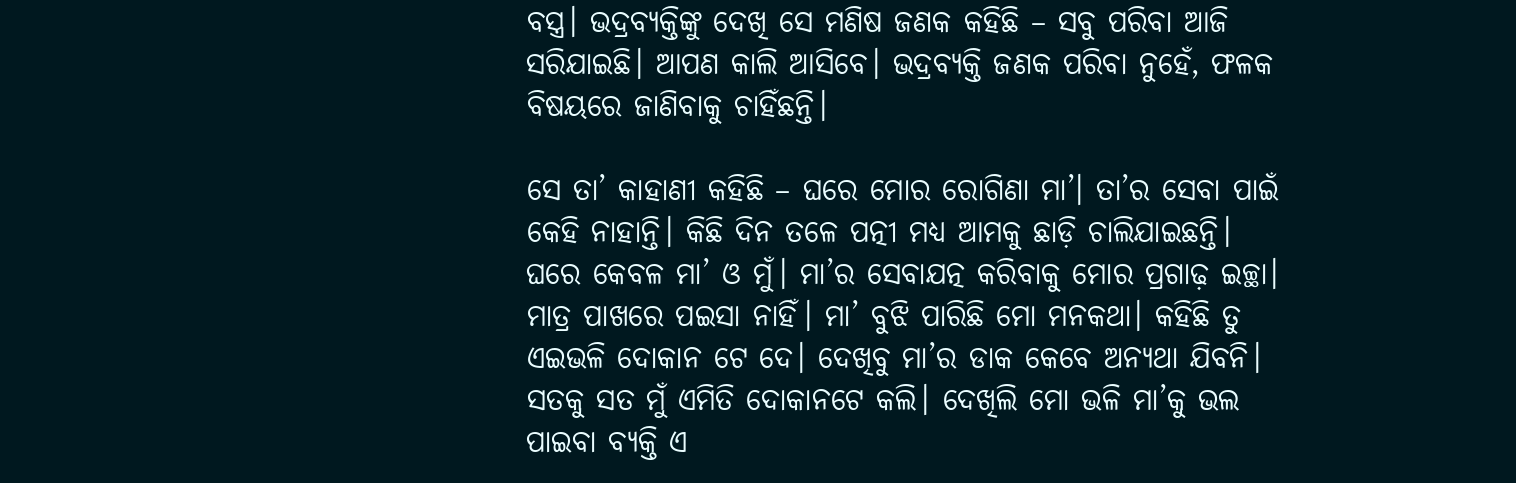ବସ୍ତ୍ର। ଭଦ୍ରବ୍ୟକ୍ତିଙ୍କୁ ଦେଖି ସେ ମଣିଷ ଜଣକ କହିଛି – ସବୁ ପରିବା ଆଜି ସରିଯାଇଛି। ଆପଣ କାଲି ଆସିବେ। ଭଦ୍ରବ୍ୟକ୍ତି ଜଣକ ପରିବା ନୁହେଁ, ଫଳକ ବିଷୟରେ ଜାଣିବାକୁ ଚାହିଁଛନ୍ତି।

ସେ ତା’ କାହାଣୀ କହିଛି – ଘରେ ମୋର ରୋଗିଣା ମା’। ତା’ର ସେବା ପାଇଁ କେହି ନାହାନ୍ତି। କିଛି ଦିନ ତଳେ ପତ୍ନୀ ମଧ୍ୟ ଆମକୁ ଛାଡ଼ି ଚାଲିଯାଇଛନ୍ତି। ଘରେ କେବଳ ମା’ ଓ ମୁଁ। ମା’ର ସେବାଯତ୍ନ କରିବାକୁ ମୋର ପ୍ରଗାଢ଼ ଇଚ୍ଛା। ମାତ୍ର ପାଖରେ ପଇସା ନାହିଁ। ମା’ ବୁଝି ପାରିଛି ମୋ ମନକଥା। କହିଛି ତୁ ଏଇଭଳି ଦୋକାନ ଟେ ଦେ। ଦେଖିବୁ ମା’ର ଡାକ କେବେ ଅନ୍ୟଥା ଯିବନି। ସତକୁ ସତ ମୁଁ ଏମିତି ଦୋକାନଟେ କଲି। ଦେଖିଲି ମୋ ଭଳି ମା’କୁ ଭଲ ପାଇବା ବ୍ୟକ୍ତି ଏ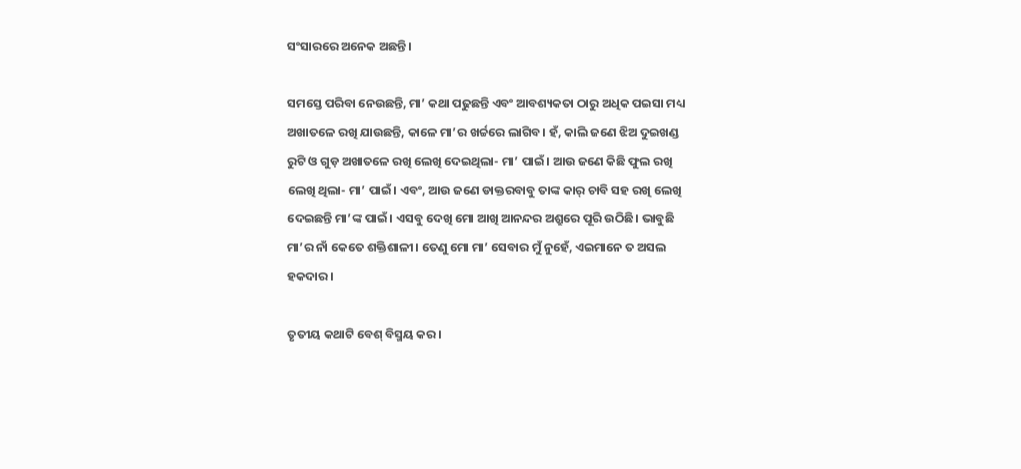ସଂସାରରେ ଅନେକ ଅଛନ୍ତି।

ସମସ୍ତେ ପରିବା ନେଉଛନ୍ତି, ମା’ କଥା ପଢୁଛନ୍ତି ଏବଂ ଆବଶ୍ୟକତା ଠାରୁ ଅଧିକ ପଇସା ମଧ୍ୟ ଅଖାତଳେ ରଖି ଯାଉଛନ୍ତି, କାଳେ ମା’ର ଖର୍ଚ୍ଚରେ ଲାଗିବ। ହଁ, କାଲି ଜଣେ ଝିଅ ଦୁଇଖଣ୍ଡ ରୁଟି ଓ ଗୁଡ଼ ଅଖାତଳେ ରଖି ଲେଖି ଦେଇଥିଲା- ମା’ ପାଇଁ। ଆଉ ଜଣେ କିଛି ଫୁଲ ରଖି ଲେଖି ଥିଲା- ମା’ ପାଇଁ। ଏବଂ, ଆଉ ଜଣେ ଡାକ୍ତରବାବୁ ତାଙ୍କ କାର୍ ଚାବି ସହ ରଖି ଲେଖି ଦେଇଛନ୍ତି ମା’ଙ୍କ ପାଇଁ। ଏସବୁ ଦେଖି ମୋ ଆଖି ଆନନ୍ଦର ଅଶ୍ରୁରେ ପୂରି ଉଠିଛି। ଭାବୁଛି ମା’ର ନାଁ କେତେ ଶକ୍ତିଶାଳୀ। ତେଣୁ ମୋ ମା’ ସେବାର ମୁଁ ନୁହେଁ, ଏଇମାନେ ତ ଅସଲ ହକଦାର ।

ତୃତୀୟ କଥାଟି ବେଶ୍ ବିସ୍ମୟ କର।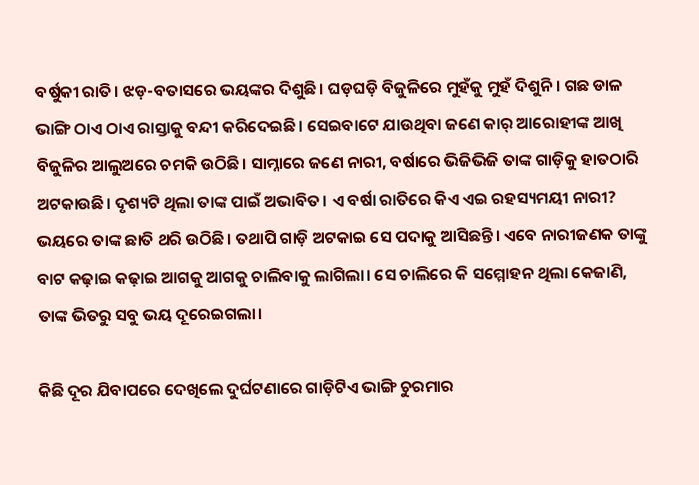ବର୍ଷୁକୀ ରାତି। ଝଡ଼-ବତାସରେ ଭୟଙ୍କର ଦିଶୁଛି। ଘଡ଼ଘଡ଼ି ବିଜୁଳିରେ ମୁହଁକୁ ମୁହଁ ଦିଶୁନି। ଗଛ ଡାଳ ଭାଙ୍ଗି ଠାଏ ଠାଏ ରାସ୍ତାକୁ ବନ୍ଦୀ କରିଦେଇଛି। ସେଇବାଟେ ଯାଉଥିବା ଜଣେ କାର୍ ଆରୋହୀଙ୍କ ଆଖି ବିଜୁଳିର ଆଲୁଅରେ ଚମକି ଉଠିଛି। ସାମ୍ନାରେ ଜଣେ ନାରୀ, ବର୍ଷାରେ ଭିଜିଭିଜି ତାଙ୍କ ଗାଡ଼ିକୁ ହାତଠାରି ଅଟକାଉଛି। ଦୃଶ୍ୟଟି ଥିଲା ତାଙ୍କ ପାଇଁ ଅଭାବିତ। ଏ ବର୍ଷା ରାତିରେ କିଏ ଏଇ ରହସ୍ୟମୟୀ ନାରୀ? ଭୟରେ ତାଙ୍କ ଛାତି ଥରି ଉଠିଛି। ତଥାପି ଗାଡ଼ି ଅଟକାଇ ସେ ପଦାକୁ ଆସିଛନ୍ତି। ଏବେ ନାରୀଜଣକ ତାଙ୍କୁ ବାଟ କଢ଼ାଇ କଢ଼ାଇ ଆଗକୁ ଆଗକୁ ଚାଲିବାକୁ ଲାଗିଲା। ସେ ଚାଲିରେ କି ସମ୍ମୋହନ ଥିଲା କେଜାଣି, ତାଙ୍କ ଭିତରୁ ସବୁ ଭୟ ଦୂରେଇଗଲା।

କିଛି ଦୂର ଯିବାପରେ ଦେଖିଲେ ଦୁର୍ଘଟଣାରେ ଗାଡ଼ିଟିଏ ଭାଙ୍ଗି ଚୁରମାର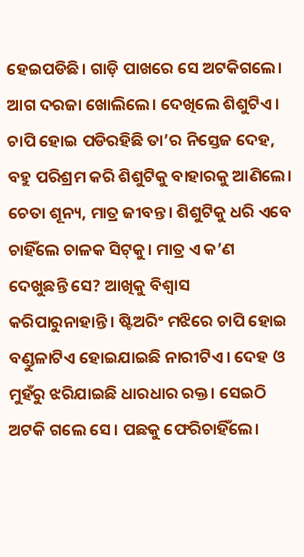ହେଇପଡିଛି। ଗାଡ଼ି ପାଖରେ ସେ ଅଟକିଗଲେ। ଆଗ ଦରଜା ଖୋଲିଲେ। ଦେଖିଲେ ଶିଶୁଟିଏ। ଚାପି ହୋଇ ପଡିରହିଛି ତା’ର ନିସ୍ତେଜ ଦେହ, ବହୁ ପରିଶ୍ରମ କରି ଶିଶୁଟିକୁ ବାହାରକୁ ଆଣିଲେ। ଚେତା ଶୂନ୍ୟ, ମାତ୍ର ଜୀବନ୍ତ। ଶିଶୁଟିକୁ ଧରି ଏବେ ଚାହିଁଲେ ଚାଳକ ସିଟ୍‌କୁ। ମାତ୍ର ଏ କ’ଣ ଦେଖୁଛନ୍ତି ସେ? ଆଖିକୁ ବିଶ୍ୱାସ କରିପାରୁନାହାନ୍ତି। ଷ୍ଟିଅରିଂ ମଝିରେ ଚାପି ହୋଇ ବଣ୍ଡୁଳାଟିଏ ହୋଇଯାଇଛି ନାରୀଟିଏ। ଦେହ ଓ ମୁହଁରୁ ଝରିଯାଇଛି ଧାରଧାର ରକ୍ତ। ସେଇଠି ଅଟକି ଗଲେ ସେ। ପଛକୁ ଫେରିଚାହିଁଲେ।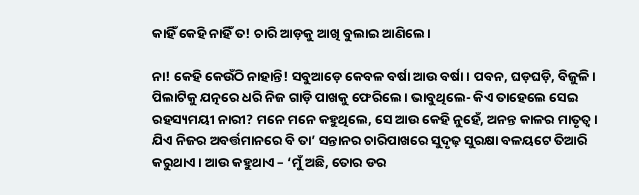କାହିଁ କେହି ନାହିଁ ତ! ଚାରି ଆଡ଼କୁ ଆଖି ବୁଲାଇ ଆଣିଲେ।

ନା! କେହି କେଉଁଠି ନାହାନ୍ତି! ସବୁଆଡ଼େ କେବଳ ବର୍ଷା ଆଉ ବର୍ଷା। ପବନ, ଘଡ଼ଘଡ଼ି, ବିଜୁଳି। ପିଲାଟିକୁ ଯତ୍ନରେ ଧରି ନିଜ ଗାଡ଼ି ପାଖକୁ ଫେରିଲେ। ଭାବୁଥିଲେ- କିଏ ତାହେଲେ ସେଇ ରହସ୍ୟମୟୀ ନାରୀ? ମନେ ମନେ କହୁଥିଲେ, ସେ ଆଉ କେହି ନୁହେଁ, ଅନନ୍ତ କାଳର ମାତୃତ୍ୱ। ଯିଏ ନିଜର ଅବର୍ତ୍ତମାନରେ ବି ତା’ ସନ୍ତାନର ଚାରିପାଖରେ ସୁଦୃଢ଼ ସୁରକ୍ଷା ବଳୟଟେ ତିଆରି କରୁଥାଏ। ଆଉ କହୁଥାଏ – ‘ମୁଁ ଅଛି, ତୋର ଡର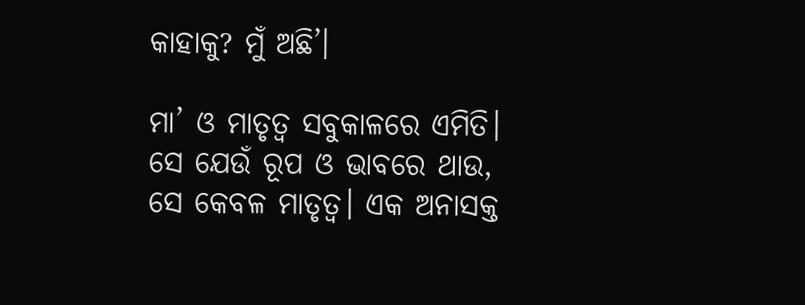କାହାକୁ? ମୁଁ ଅଛି’।

ମା’ ଓ ମାତୃତ୍ୱ ସବୁକାଳରେ ଏମିତି। ସେ ଯେଉଁ ରୂପ ଓ ଭାବରେ ଥାଉ, ସେ କେବଳ ମାତୃତ୍ୱ। ଏକ ଅନାସକ୍ତ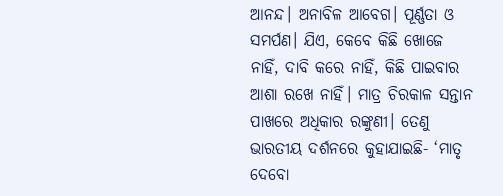ଆନନ୍ଦ। ଅନାବିଳ ଆବେଗ। ପୂର୍ଣ୍ଣତା ଓ ସମର୍ପଣ। ଯିଏ, କେବେ କିଛି ଖୋଜେ ନାହିଁ, ଦାବି କରେ ନାହିଁ, କିଛି ପାଇବାର ଆଶା ରଖେ ନାହିଁ। ମାତ୍ର ଚିରକାଳ ସନ୍ତାନ ପାଖରେ ଅଧିକାର ରଙ୍କୁଣୀ। ତେଣୁ ଭାରତୀୟ ଦର୍ଶନରେ କୁହାଯାଇଛି- ‘ମାତୃ ଦେବୋ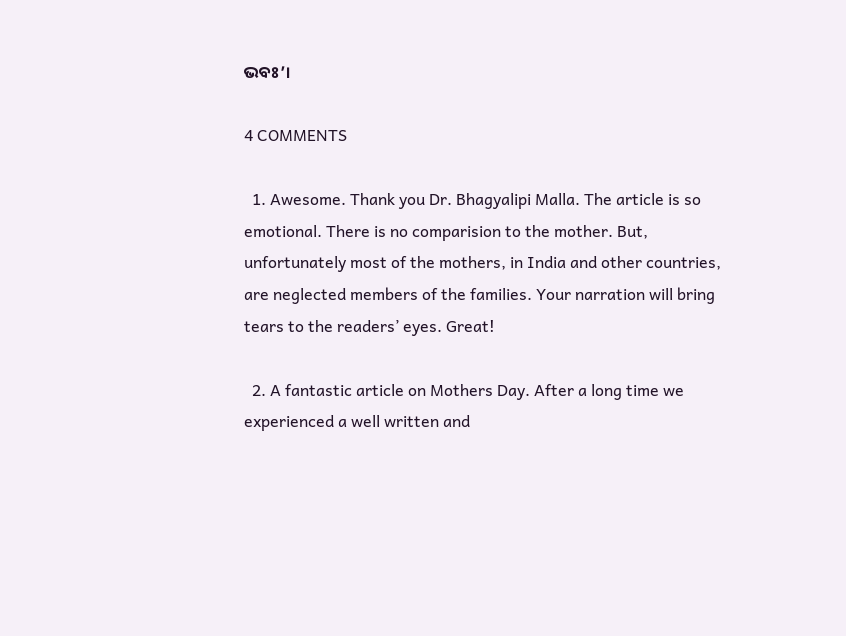ଭବଃ’।

4 COMMENTS

  1. Awesome. Thank you Dr. Bhagyalipi Malla. The article is so emotional. There is no comparision to the mother. But, unfortunately most of the mothers, in India and other countries, are neglected members of the families. Your narration will bring tears to the readers’ eyes. Great!

  2. A fantastic article on Mothers Day. After a long time we experienced a well written and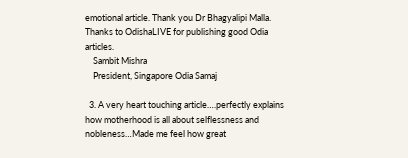emotional article. Thank you Dr Bhagyalipi Malla. Thanks to OdishaLIVE for publishing good Odia articles.
    Sambit Mishra
    President, Singapore Odia Samaj

  3. A very heart touching article….perfectly explains how motherhood is all about selflessness and nobleness…Made me feel how great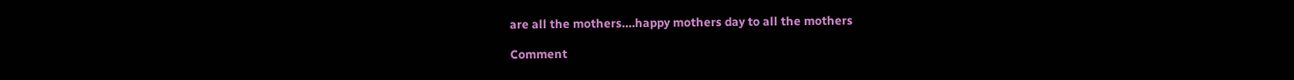are all the mothers….happy mothers day to all the mothers

Comment